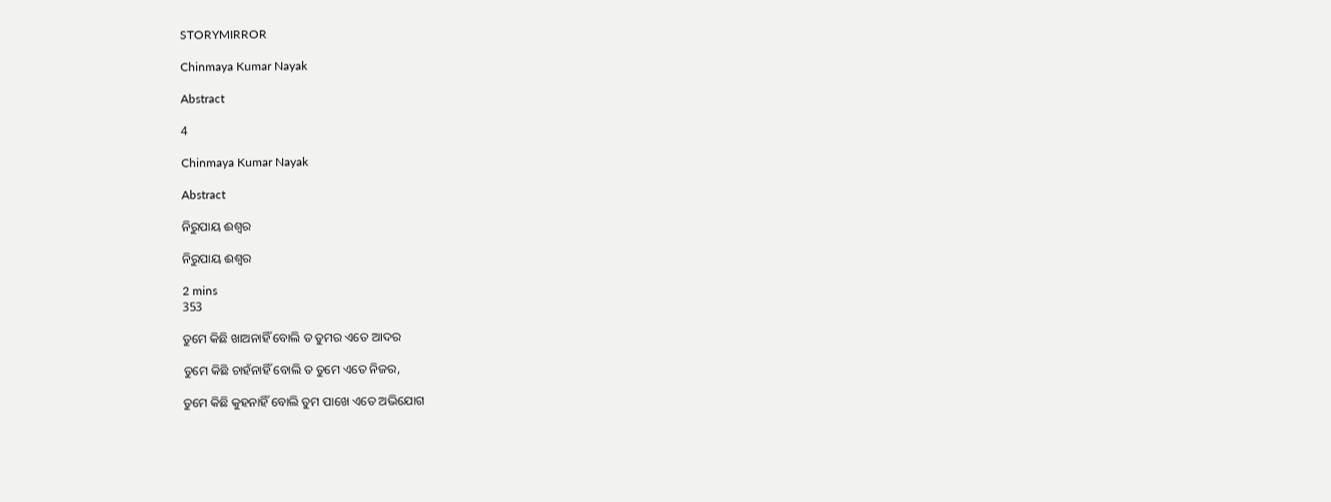STORYMIRROR

Chinmaya Kumar Nayak

Abstract

4

Chinmaya Kumar Nayak

Abstract

ନିରୁପାୟ ଈଶ୍ୱର

ନିରୁପାୟ ଈଶ୍ୱର

2 mins
353

ତୁମେ କିଛି ଖାଅନାହିଁ ବୋଲି ତ ତୁମର ଏତେ ଆଦର

ତୁମେ କିଛି ଚାହଁନାହିଁ ବୋଲି ତ ତୁମେ ଏତେ ନିଜର,

ତୁମେ କିଛି କୁହନାହିଁ ବୋଲି ତୁମ ପାଖେ ଏତେ ଅଭିଯୋଗ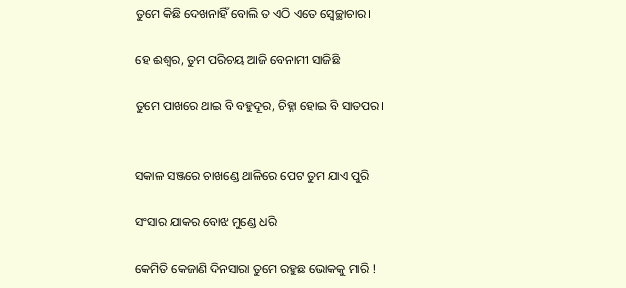ତୁମେ କିଛି ଦେଖନାହିଁ ବୋଲି ତ ଏଠି ଏତେ ସ୍ବେଚ୍ଛାଚାର।

ହେ ଈଶ୍ୱର, ତୁମ ପରିଚୟ ଆଜି ବେନାମୀ ସାଜିଛି

ତୁମେ ପାଖରେ ଥାଇ ବି ବହୁଦୂର, ଚିହ୍ନା ହୋଇ ବି ସାତପର।


ସକାଳ ସଞ୍ଜରେ ଚାଖଣ୍ଡେ ଥାଳିରେ ପେଟ ତୁମ ଯାଏ ପୁରି

ସଂସାର ଯାକର ବୋଝ ମୁଣ୍ଡେ ଧରି

କେମିତି କେଜାଣି ଦିନସାରା ତୁମେ ରହୁଛ ଭୋକକୁ ମାରି !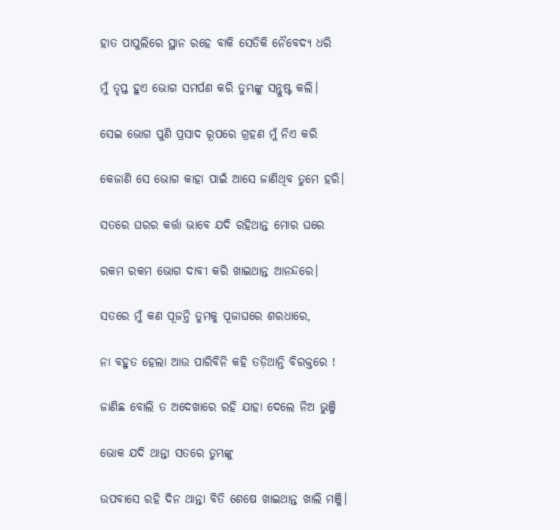ହାତ ପାପୁଲିରେ ସ୍ଥାନ ରହେ ବାକି ସେତିକି ନୈବେଦ୍ୟ ଧରି

ମୁଁ ତୃପ୍ତ ହୁଏ ଭୋଗ ସମର୍ପଣ କରି ତୁମ୍ଭଙ୍କୁ ସନ୍ତୁଷ୍ଟ କଲି।

ସେଇ ଭୋଗ ପୁଣି ପ୍ରସାଦ ରୂପରେ ଗ୍ରହଣ ମୁଁ ନିଏ କରି

କେଜାଣି ସେ ଭୋଗ କାହା ପାଇଁ ଆସେ ଜାଣିଥିବ ତୁମେ ହରି।

ସତରେ ଘରର କର୍ତ୍ତା ଭାବେ ଯଦି ରହିଥାନ୍ତ ମୋର ଘରେ

ରକମ ରକମ ଭୋଗ ଦାବୀ କରି ଖାଇଥାନ୍ତ ଆନନ୍ଦରେ।

ସତରେ ମୁଁ କଣ ପୂଜନ୍ତି ତୁମକୁ ପୂଜାଘରେ ଶରଧାରେ,

ନା ବହୁତ ହେଲା ଆଉ ପାରିବିନି କହି ତଡ଼ିଥାନ୍ତି ବିରକ୍ତରେ !

ଜାଣିଛ ବୋଲି ତ ଅଦେଖାରେ ରହି ଯାହା ଦେଲେ ନିଅ ଭୁଞ୍ଜି

ଭୋକ ଯଦି ଥାନ୍ତା ସତରେ ତୁମ୍ଭଙ୍କୁ

ଉପବାସେ ରହି ଦିନ ଥାନ୍ତା ବିତି ଶେଷେ ଖାଇଥାନ୍ତ ଖାଲି ମଞ୍ଜି।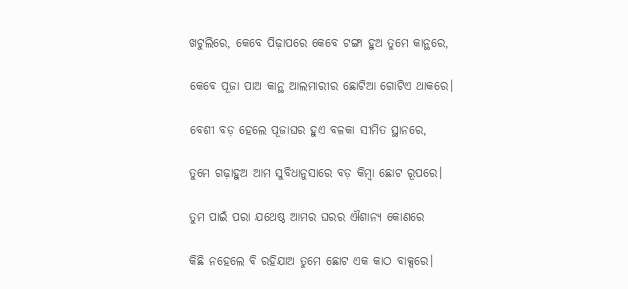ଖଟୁଲିରେ, କେବେ ପିଢ଼ାପରେ କେବେ ଟଙ୍ଗା ହୁଅ ତୁମେ କାନ୍ଥରେ,

କେବେ ପୂଜା ପାଅ କାନ୍ଥ ଆଲମାରୀର ଛୋଟିଆ ଗୋଟିଏ ଥାକରେ।

ବେଶୀ ବଡ଼ ହେଲେ ପୂଜାଘର ହୁଏ ବଳକା ସୀମିତ ସ୍ଥାନରେ,

ତୁମେ ଗଢ଼ାହୁଅ ଆମ ସୁବିଧାନୁସାରେ ବଡ଼ କିମ୍ବା ଛୋଟ ରୂପରେ।

ତୁମ ପାଇଁ ପରା ଯଥେଷ୍ଠ ଆମର ଘରର ଐଶାନ୍ୟ କୋଣରେ

କିଛି ନହେଲେ ବି ରହିଯାଅ ତୁମେ ଛୋଟ ଏକ କାଠ ବାକ୍ସରେ।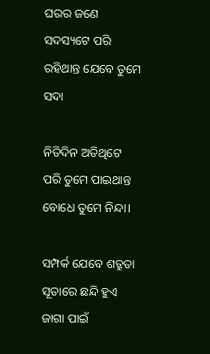ଘରର ଜଣେ ସଦସ୍ୟଟେ ପରି ରହିଥାନ୍ତ ଯେବେ ତୁମେ ସଦା

ନିତିଦିନ ଅତିଥିଟେ ପରି ତୁମେ ପାଇଥାନ୍ତ ବୋଧେ ତୁମେ ନିନ୍ଦା।

ସମ୍ପର୍କ ଯେବେ ଶତ୍ରୁତା ସୂତାରେ ଛନ୍ଦି ହୁଏ ଜାଗା ପାଇଁ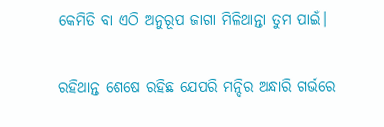କେମିତି ବା ଏଠି ଅନୁରୂପ ଜାଗା ମିଳିଥାନ୍ତା ତୁମ ପାଇଁ।

ରହିଥାନ୍ତ ଶେଷେ ରହିଛ ଯେପରି ମନ୍ଦିର ଅନ୍ଧାରି ଗର୍ଭରେ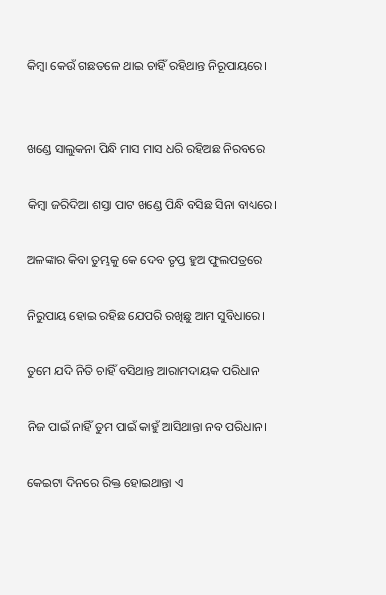କିମ୍ବା କେଉଁ ଗଛତଳେ ଥାଇ ଚାହିଁ ରହିଥାନ୍ତ ନିରୂପାୟରେ।


ଖଣ୍ଡେ ସାଲୁକନା ପିନ୍ଧି ମାସ ମାସ ଧରି ରହିଅଛ ନିରବରେ

କିମ୍ବା ଜରିଦିଆ ଶସ୍ତା ପାଟ ଖଣ୍ଡେ ପିନ୍ଧି ବସିଛ ସିନା ବାଧ୍ୟରେ।

ଅଳଙ୍କାର କିବା ତୁମ୍ଭକୁ କେ ଦେବ ତୃପ୍ତ ହୁଅ ଫୁଲପତ୍ରରେ

ନିରୁପାୟ ହୋଇ ରହିଛ ଯେପରି ରଖିଛୁ ଆମ ସୁବିଧାରେ।

ତୁମେ ଯଦି ନିତି ଚାହିଁ ବସିଥାନ୍ତ ଆରାମଦାୟକ ପରିଧାନ

ନିଜ ପାଇଁ ନାହିଁ ତୁମ ପାଇଁ କାହୁଁ ଆସିଥାନ୍ତା ନବ ପରିଧାନ।

କେଇଟା ଦିନରେ ରିକ୍ତ ହୋଇଥାନ୍ତା ଏ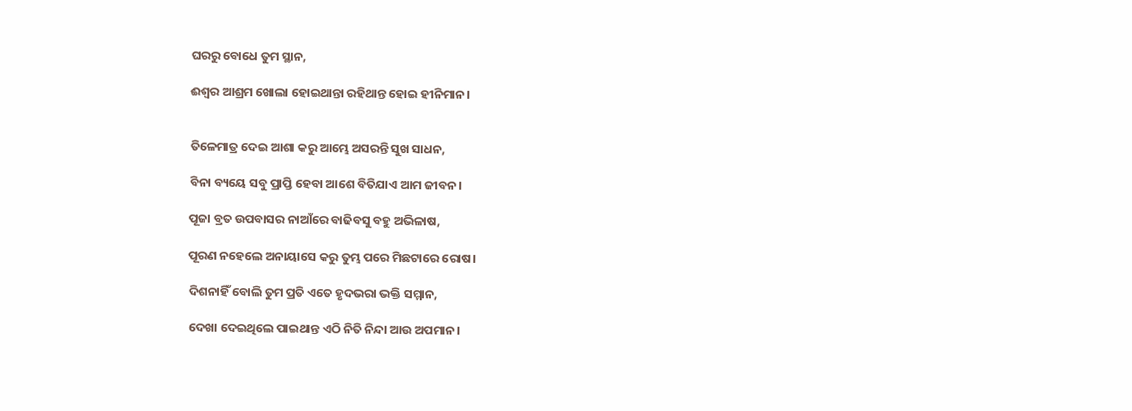ଘରରୁ ବୋଧେ ତୁମ ସ୍ଥାନ,

ଈଶ୍ୱର ଆଶ୍ରମ ଖୋଲା ହୋଇଥାନ୍ତା ରହିଥାନ୍ତ ହୋଇ ହୀନିମାନ।


ତିଳେମାତ୍ର ଦେଇ ଆଶା କରୁ ଆମ୍ଭେ ଅସରନ୍ତି ସୁଖ ସାଧନ,

ବିନା ବ୍ୟୟେ ସବୁ ପ୍ରାପ୍ତି ହେବା ଆଶେ ବିତିଯାଏ ଆମ ଜୀବନ।

ପୂଜା ବ୍ରତ ଉପବାସର ନାଆଁରେ ବାଢିବସୁ ବହୁ ଅଭିଳାଷ,

ପୂରଣ ନହେଲେ ଅନାୟାସେ କରୁ ତୁମ୍ଭ ପରେ ମିଛଟାରେ ରୋଷ।

ଦିଶନାହିଁ ବୋଲି ତୁମ ପ୍ରତି ଏତେ ହୃଦଭରା ଭକ୍ତି ସମ୍ମାନ,

ଦେଖା ଦେଇଥିଲେ ପାଇଥାନ୍ତ ଏଠି ନିତି ନିନ୍ଦା ଆଉ ଅପମାନ।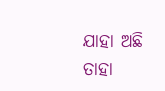ଯାହା ଅଛି ତାହା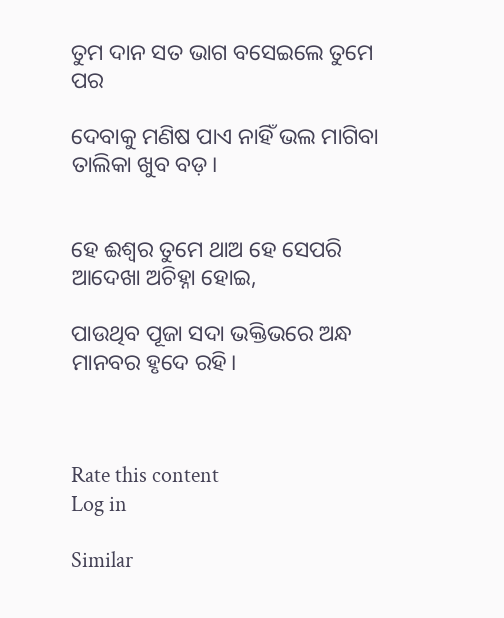ତୁମ ଦାନ ସତ ଭାଗ ବସେଇଲେ ତୁମେ ପର

ଦେବାକୁ ମଣିଷ ପାଏ ନାହିଁ ଭଲ ମାଗିବା ତାଲିକା ଖୁବ ବଡ଼।


ହେ ଈଶ୍ୱର ତୁମେ ଥାଅ ହେ ସେପରି ଆଦେଖା ଅଚିହ୍ନା ହୋଇ,

ପାଉଥିବ ପୂଜା ସଦା ଭକ୍ତିଭରେ ଅନ୍ଧ ମାନବର ହୃଦେ ରହି।



Rate this content
Log in

Similar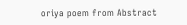oriya poem from Abstract